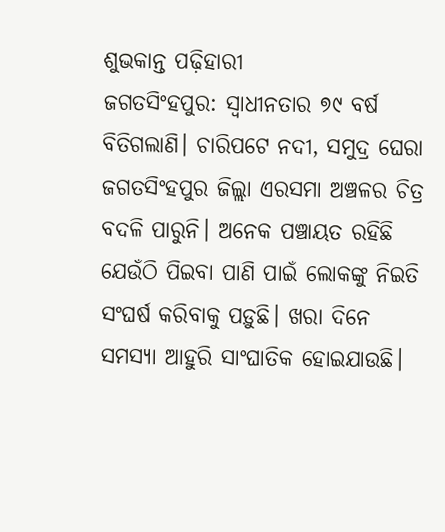ଶୁଭକାନ୍ତ ପଢ଼ିହାରୀ
ଜଗତସିଂହପୁର: ସ୍ବାଧୀନତାର ୭୯ ବର୍ଷ ବିତିଗଲାଣି। ଚାରିପଟେ ନଦୀ, ସମୁଦ୍ର ଘେରା ଜଗତସିଂହପୁର ଜିଲ୍ଲା ଏରସମା ଅଞ୍ଚଳର ଚିତ୍ର ବଦଳି ପାରୁନି। ଅନେକ ପଞ୍ଚାୟତ ରହିଛି ଯେଉଁଠି ପିଇବା ପାଣି ପାଇଁ ଲୋକଙ୍କୁ ନିଇତି ସଂଘର୍ଷ କରିବାକୁ ପଡ଼ୁଛି। ଖରା ଦିନେ ସମସ୍ୟା ଆହୁରି ସାଂଘାତିକ ହୋଇଯାଉଛି।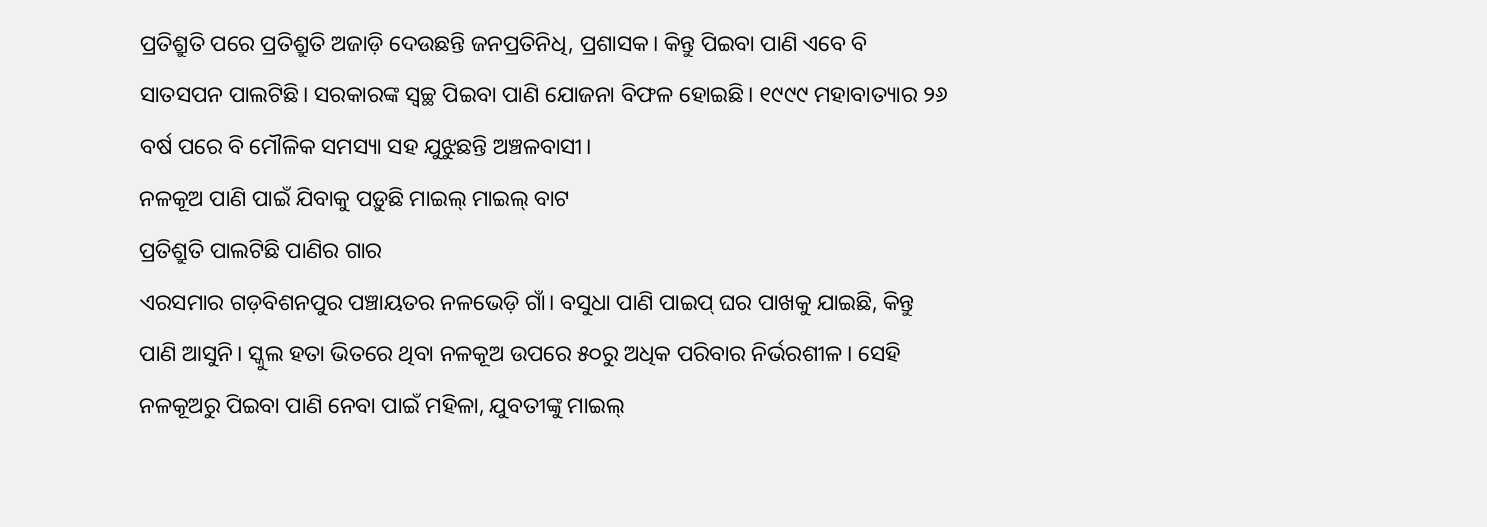ପ୍ରତିଶ୍ରୁତି ପରେ ପ୍ରତିଶ୍ରୁତି ଅଜାଡ଼ି ଦେଉଛନ୍ତି ଜନପ୍ରତିନିଧି, ପ୍ରଶାସକ। କିନ୍ତୁ ପିଇବା ପାଣି ଏବେ ବି ସାତସପନ ପାଲଟିଛି। ସରକାରଙ୍କ ସ୍ବଚ୍ଛ ପିଇବା ପାଣି ଯୋଜନା ବିଫଳ ହୋଇଛି। ୧୯୯୯ ମହାବାତ୍ୟାର ୨୬ ବର୍ଷ ପରେ ବି ମୌଳିକ ସମସ୍ୟା ସହ ଯୁଝୁଛନ୍ତି ଅଞ୍ଚଳବାସୀ।
ନଳକୂଅ ପାଣି ପାଇଁ ଯିବାକୁ ପଡ଼ୁଛି ମାଇଲ୍ ମାଇଲ୍ ବାଟ
ପ୍ରତିଶ୍ରୁତି ପାଲଟିଛି ପାଣିର ଗାର
ଏରସମାର ଗଡ଼ବିଶନପୁର ପଞ୍ଚାୟତର ନଳଭେଡ଼ି ଗାଁ। ବସୁଧା ପାଣି ପାଇପ୍ ଘର ପାଖକୁ ଯାଇଛି, କିନ୍ତୁ ପାଣି ଆସୁନି। ସ୍କୁଲ ହତା ଭିତରେ ଥିବା ନଳକୂଅ ଉପରେ ୫୦ରୁ ଅଧିକ ପରିବାର ନିର୍ଭରଶୀଳ। ସେହି ନଳକୂଅରୁ ପିଇବା ପାଣି ନେବା ପାଇଁ ମହିଳା, ଯୁବତୀଙ୍କୁ ମାଇଲ୍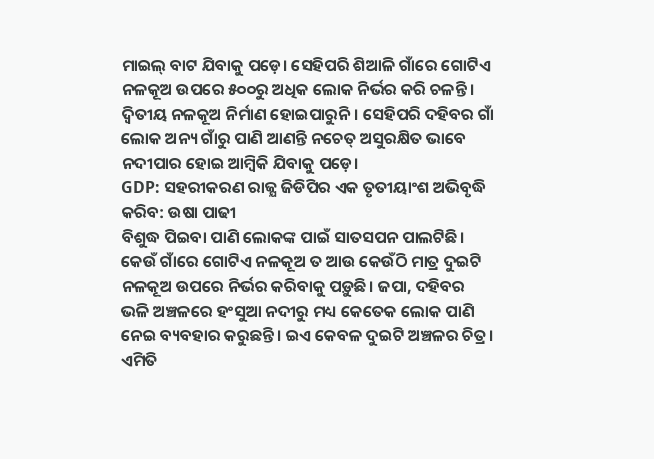ମାଇଲ୍ ବାଟ ଯିବାକୁ ପଡ଼େ। ସେହିପରି ଶିଆଳି ଗାଁରେ ଗୋଟିଏ ନଳକୂଅ ଉପରେ ୫୦୦ରୁ ଅଧିକ ଲୋକ ନିର୍ଭର କରି ଚଳନ୍ତି। ଦ୍ବିତୀୟ ନଳକୂଅ ନିର୍ମାଣ ହୋଇପାରୁନି। ସେହିପରି ଦହିବର ଗାଁ ଲୋକ ଅନ୍ୟ ଗାଁରୁ ପାଣି ଆଣନ୍ତି ନଚେତ୍ ଅସୁରକ୍ଷିତ ଭାବେ ନଦୀପାର ହୋଇ ଆମ୍ବିକି ଯିବାକୁ ପଡ଼େ।
GDP: ସହରୀକରଣ ରାଜ୍ଯ ଜିଡିପିର ଏକ ତୃତୀୟାଂଶ ଅଭିବୃଦ୍ଧି କରିବ: ଉଷା ପାଢୀ
ବିଶୁଦ୍ଧ ପିଇବା ପାଣି ଲୋକଙ୍କ ପାଇଁ ସାତସପନ ପାଲଟିଛି। କେଉଁ ଗାଁରେ ଗୋଟିଏ ନଳକୂଅ ତ ଆଉ କେଉଁଠି ମାତ୍ର ଦୁଇଟି ନଳକୂଅ ଉପରେ ନିର୍ଭର କରିବାକୁ ପଡ଼ୁଛି। ଜପା, ଦହିବର ଭଳି ଅଞ୍ଚଳରେ ହଂସୁଆ ନଦୀରୁ ମଧ୍ୟ କେତେକ ଲୋକ ପାଣି ନେଇ ବ୍ୟବହାର କରୁଛନ୍ତି। ଇଏ କେବଳ ଦୁଇଟି ଅଞ୍ଚଳର ଚିତ୍ର। ଏମିତି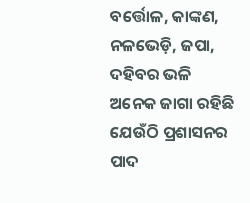ବର୍ତ୍ତୋଳ, କାଙ୍କଣ, ନଳଭେଡ଼ି, ଜପା, ଦହିବର ଭଳି ଅନେକ ଜାଗା ରହିଛି ଯେଉଁଠି ପ୍ରଶାସନର ପାଦ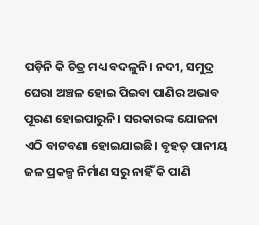ପଡ଼ିନି କି ଚିତ୍ର ମଧ୍ୟ ବଦଳୁନି। ନଦୀ, ସମୁଦ୍ର ଘେରା ଅଞ୍ଚଳ ହୋଇ ପିଇବା ପାଣିର ଅଭାବ ପୂରଣ ହୋଇପାରୁନି। ସରକାରଙ୍କ ଯୋଜନା ଏଠି ବାଟବଣା ହୋଇଯାଇଛି। ବୃହତ୍ ପାନୀୟ ଜଳ ପ୍ରକଳ୍ପ ନିର୍ମାଣ ସରୁ ନାହିଁ କି ପାଣି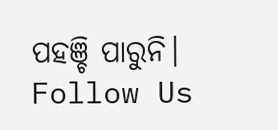ପହଞ୍ଚି ପାରୁନି।
Follow Us